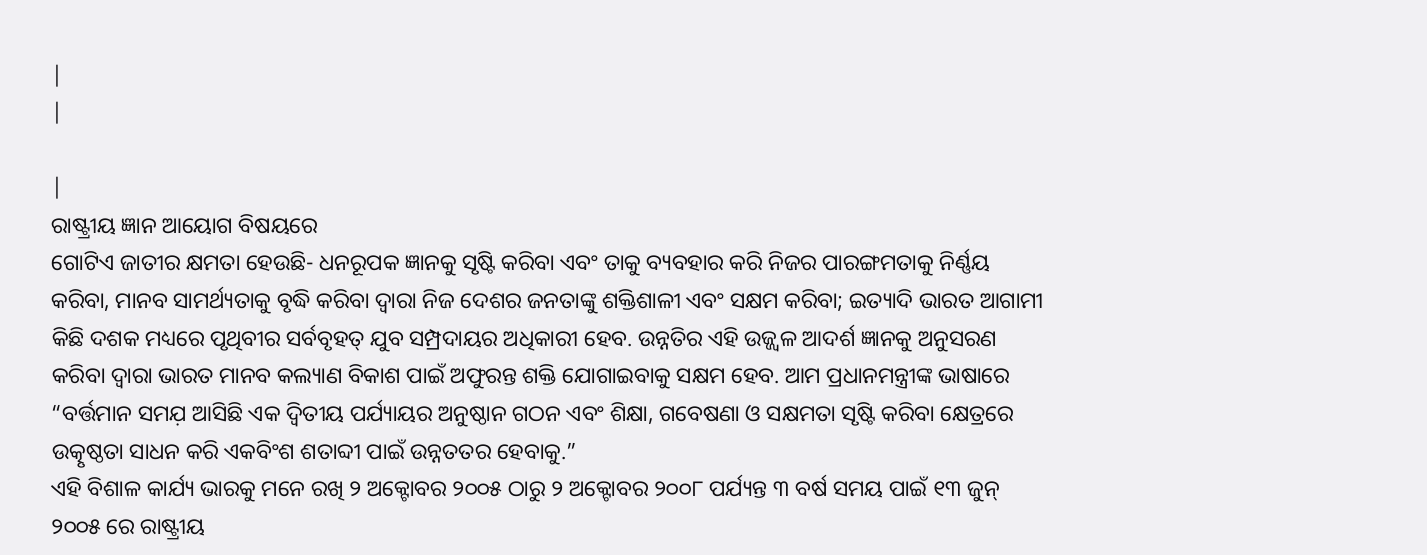|
|

|
ରାଷ୍ଟ୍ରୀୟ ଜ୍ଞାନ ଆୟୋଗ ବିଷୟରେ
ଗୋଟିଏ ଜାତୀର କ୍ଷମତା ହେଉଛି- ଧନରୂପକ ଜ୍ଞାନକୁ ସୃଷ୍ଟି କରିବା ଏବଂ ତାକୁ ବ୍ୟବହାର କରି ନିଜର ପାରଙ୍ଗମତାକୁ ନିର୍ଣ୍ଣୟ କରିବା, ମାନବ ସାମର୍ଥ୍ୟତାକୁ ବୃଦ୍ଧି କରିବା ଦ୍ବାରା ନିଜ ଦେଶର ଜନତାଙ୍କୁ ଶକ୍ତିଶାଳୀ ଏବଂ ସକ୍ଷମ କରିବା; ଇତ୍ୟାଦି ଭାରତ ଆଗାମୀ କିଛି ଦଶକ ମଧ୍ୟରେ ପୃଥିବୀର ସର୍ବବୃହତ୍ ଯୁବ ସମ୍ପ୍ରଦାୟର ଅଧିକାରୀ ହେବ. ଉନ୍ନତିର ଏହି ଉଜ୍ଜ୍ବଳ ଆଦର୍ଶ ଜ୍ଞାନକୁ ଅନୁସରଣ କରିବା ଦ୍ବାରା ଭାରତ ମାନବ କଲ୍ୟାଣ ବିକାଶ ପାଇଁ ଅଫୁରନ୍ତ ଶକ୍ତି ଯୋଗାଇବାକୁ ସକ୍ଷମ ହେବ. ଆମ ପ୍ରଧାନମନ୍ତ୍ରୀଙ୍କ ଭାଷାରେ “ବର୍ତ୍ତମାନ ସମଯ଼ ଆସିଛି ଏକ ଦ୍ୱିତୀୟ ପର୍ଯ୍ୟାୟର ଅନୁଷ୍ଠାନ ଗଠନ ଏବଂ ଶିକ୍ଷା, ଗବେଷଣା ଓ ସକ୍ଷମତା ସୃଷ୍ଟି କରିବା କ୍ଷେତ୍ରରେ ଉତ୍କୃଷ୍ଠତା ସାଧନ କରି ଏକବିଂଶ ଶତାବ୍ଦୀ ପାଇଁ ଉନ୍ନତତର ହେବାକୁ.”
ଏହି ବିଶାଳ କାର୍ଯ୍ୟ ଭାରକୁ ମନେ ରଖି ୨ ଅକ୍ଟୋବର ୨୦୦୫ ଠାରୁ ୨ ଅକ୍ଟୋବର ୨୦୦୮ ପର୍ଯ୍ୟନ୍ତ ୩ ବର୍ଷ ସମୟ ପାଇଁ ୧୩ ଜୁନ୍ ୨୦୦୫ ରେ ରାଷ୍ଟ୍ରୀୟ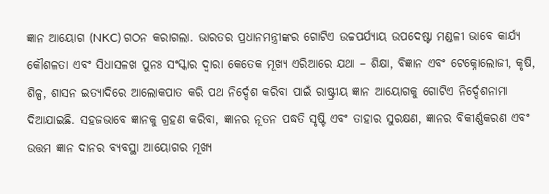ଜ୍ଞାନ ଆୟୋଗ (NKC) ଗଠନ କରାଗଲା. ଭାରତର ପ୍ରଧାନମନ୍ତ୍ରୀଙ୍କର ଗୋଟିଏ ଉଚ୍ଚପର୍ଯ୍ୟାୟ ଉପଦେଷ୍ଟା ମଣ୍ଡଳୀ ଭାବେ କାର୍ଯ୍ୟ କୌଶଳତା ଏବଂ ସିଧାସଳଖ ପୁନଃ ସଂସ୍କାର ଦ୍ବାରା କେତେକ ମୂଖ୍ୟ ଏରିଆରେ ଯଥା – ଶିକ୍ଷା, ବିଜ୍ଞାନ ଏବଂ ଟେକ୍ନୋଲୋଜୀ, କୃଷି, ଶିଳ୍ପ, ଶାସନ ଇତ୍ୟାଦିରେ ଆଲୋକପାତ କରି ପଥ ନିର୍ଦ୍ଦେଶ କରିବା ପାଇଁ ରାଷ୍ଟ୍ରୀୟ ଜ୍ଞାନ ଆୟୋଗକୁ ଗୋଟିଏ ନିର୍ଦ୍ଦେଶନାମା ଦିଆଯାଇଛି. ସହଜଭାବେ ଜ୍ଞାନକୁ ଗ୍ରହଣ କରିବା, ଜ୍ଞାନର ନୂତନ ପଦ୍ଧତି ସୃଷ୍ଟି ଏବଂ ତାହାର ସୁରକ୍ଷଣ, ଜ୍ଞାନର ବିକୀର୍ଣ୍ଣକରଣ ଏବଂ ଉତ୍ତମ ଜ୍ଞାନ ଦାନର ବ୍ୟବସ୍ଥା ଆୟୋଗର ମୂଖ୍ୟ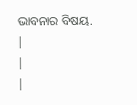ଭାବନାର ବିଷୟ.
|
|
|